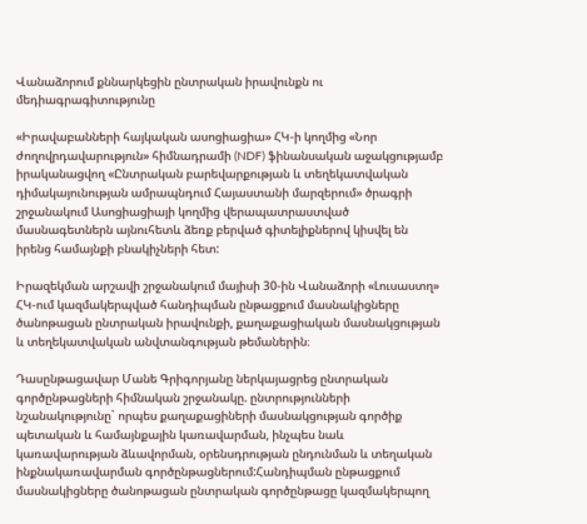Վանաձորում քննարկեցին ընտրական իրավունքն ու մեդիագրագիտությունը

«Իրավաբանների հայկական ասոցիացիա» ՀԿ-ի կողմից «Նոր ժողովրդավարություն» հիմնադրամի (NDF) ֆինանսական աջակցությամբ իրականացվող «Ընտրական բարեվարքության և տեղեկատվական դիմակայունության ամրապնդում Հայաստանի մարզերում» ծրագրի շրջանակում Ասոցիացիայի կողմից վերապատրաստված մասնագետներն այնուհետև ձեռք բերված գիտելիքներով կիսվել են իրենց համայնքի բնակիչների հետ:

Իրազեկման արշավի շրջանակում մայիսի 30-ին Վանաձորի «Լուսաստղ» ՀԿ-ում կազմակերպված հանդիպման ընթացքում մասնակիցները ծանոթացան ընտրական իրավունքի, քաղաքացիական մասնակցության և տեղեկատվական անվտանգության թեմաներին։

Դասընթացավար Մանե Գրիգորյանը ներկայացրեց ընտրական գործընթացների հիմնական շրջանակը. ընտրությունների նշանակությունը` որպես քաղաքացիների մասնակցության գործիք պետական և համայնքային կառավարման, ինչպես նաև կառավարության ձևավորման, օրենսդրության ընդունման և տեղական ինքնակառավարման գործընթացներում:Հանդիպման ընթացքում մասնակիցները ծանոթացան ընտրական գործընթացը կազմակերպող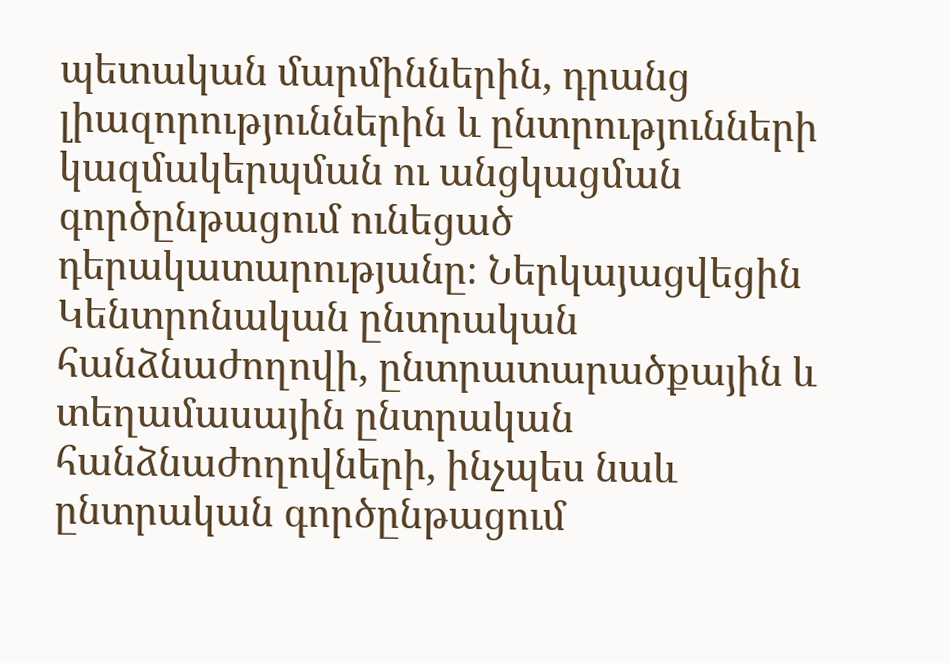պետական մարմիններին, դրանց լիազորություններին և ընտրությունների կազմակերպման ու անցկացման գործընթացում ունեցած դերակատարությանը։ Ներկայացվեցին Կենտրոնական ընտրական հանձնաժողովի, ընտրատարածքային և տեղամասային ընտրական հանձնաժողովների, ինչպես նաև ընտրական գործընթացում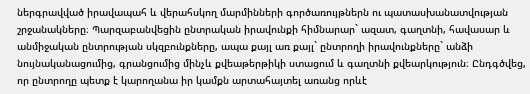ներգրավված իրավապահ և վերահսկող մարմինների գործառույթներն ու պատասխանատվության շրջանակները։ Պարզաբանվեցին ընտրական իրավունքի հիմնարար` ազատ, գաղտնի, հավասար և անմիջական ընտրության սկզբունքները, ապա քայլ առ քայլ` ընտրողի իրավունքները` անձի նույնականացումից, գրանցումից մինչև քվեաթերթիկի ստացում և գաղտնի քվեարկություն։ Ընդգծվեց, որ ընտրողը պետք է կարողանա իր կամքն արտահայտել առանց որևէ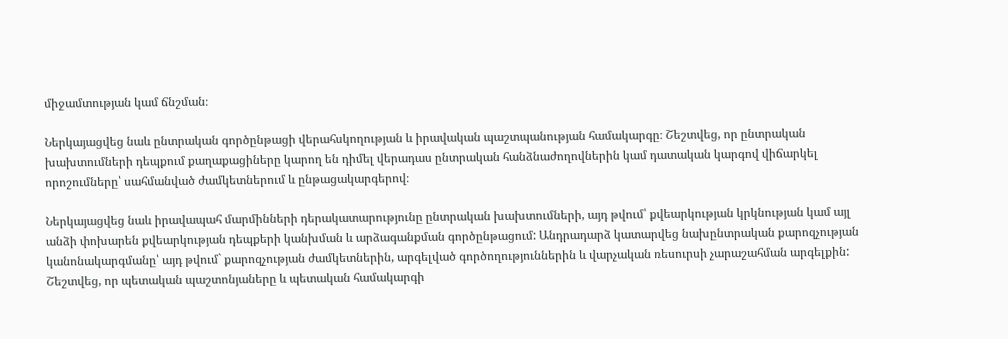միջամտության կամ ճնշման։

Ներկայացվեց նաև ընտրական գործընթացի վերահսկողության և իրավական պաշտպանության համակարգը։ Շեշտվեց, որ ընտրական խախտումների դեպքում քաղաքացիները կարող են դիմել վերադաս ընտրական հանձնաժողովներին կամ դատական կարգով վիճարկել որոշումները՝ սահմանված ժամկետներում և ընթացակարգերով։

Ներկայացվեց նաև իրավապահ մարմինների դերակատարությունը ընտրական խախտումների, այդ թվում՝ քվեարկության կրկնության կամ այլ անձի փոխարեն քվեարկության դեպքերի կանխման և արձագանքման գործընթացում: Անդրադարձ կատարվեց նախընտրական քարոզչության կանոնակարգմանը՝ այդ թվում` քարոզչության ժամկետներին, արգելված գործողություններին և վարչական ռեսուրսի չարաշահման արգելքին: Շեշտվեց, որ պետական պաշտոնյաները և պետական համակարգի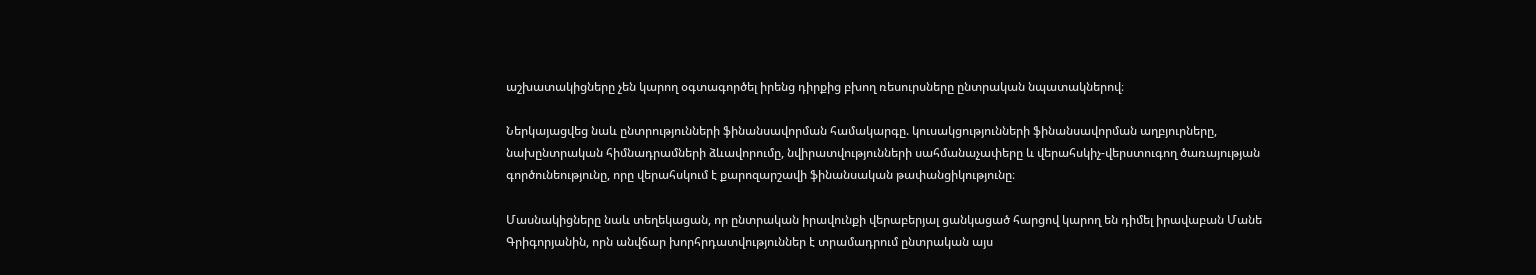աշխատակիցները չեն կարող օգտագործել իրենց դիրքից բխող ռեսուրսները ընտրական նպատակներով։

Ներկայացվեց նաև ընտրությունների ֆինանսավորման համակարգը. կուսակցությունների ֆինանսավորման աղբյուրները, նախընտրական հիմնադրամների ձևավորումը, նվիրատվությունների սահմանաչափերը և վերահսկիչ-վերստուգող ծառայության գործունեությունը, որը վերահսկում է քարոզարշավի ֆինանսական թափանցիկությունը։

Մասնակիցները նաև տեղեկացան, որ ընտրական իրավունքի վերաբերյալ ցանկացած հարցով կարող են դիմել իրավաբան Մանե Գրիգորյանին, որն անվճար խորհրդատվություններ է տրամադրում ընտրական այս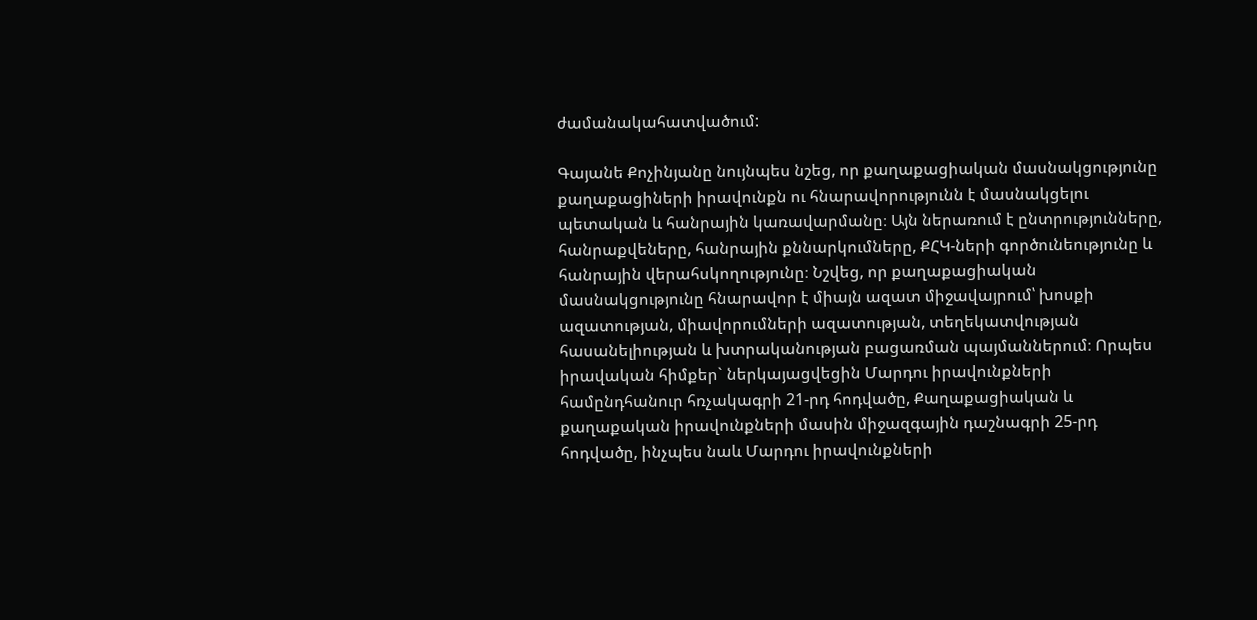ժամանակահատվածում:

Գայանե Քոչինյանը նույնպես նշեց, որ քաղաքացիական մասնակցությունը քաղաքացիների իրավունքն ու հնարավորությունն է մասնակցելու պետական և հանրային կառավարմանը։ Այն ներառում է ընտրությունները, հանրաքվեները, հանրային քննարկումները, ՔՀԿ-ների գործունեությունը և հանրային վերահսկողությունը։ Նշվեց, որ քաղաքացիական մասնակցությունը հնարավոր է միայն ազատ միջավայրում՝ խոսքի ազատության, միավորումների ազատության, տեղեկատվության հասանելիության և խտրականության բացառման պայմաններում։ Որպես իրավական հիմքեր` ներկայացվեցին Մարդու իրավունքների համընդհանուր հռչակագրի 21-րդ հոդվածը, Քաղաքացիական և քաղաքական իրավունքների մասին միջազգային դաշնագրի 25-րդ հոդվածը, ինչպես նաև Մարդու իրավունքների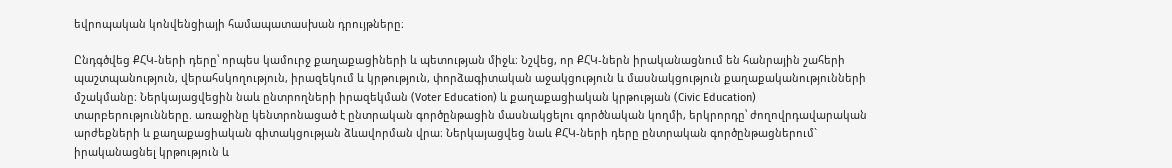եվրոպական կոնվենցիայի համապատասխան դրույթները։

Ընդգծվեց ՔՀԿ-ների դերը՝ որպես կամուրջ քաղաքացիների և պետության միջև։ Նշվեց, որ ՔՀԿ-ներն իրականացնում են հանրային շահերի պաշտպանություն, վերահսկողություն, իրազեկում և կրթություն, փորձագիտական աջակցություն և մասնակցություն քաղաքականությունների մշակմանը։ Ներկայացվեցին նաև ընտրողների իրազեկման (Voter Education) և քաղաքացիական կրթության (Civic Education) տարբերությունները. առաջինը կենտրոնացած է ընտրական գործընթացին մասնակցելու գործնական կողմի, երկրորդը՝ ժողովրդավարական արժեքների և քաղաքացիական գիտակցության ձևավորման վրա։ Ներկայացվեց նաև ՔՀԿ-ների դերը ընտրական գործընթացներում` իրականացնել կրթություն և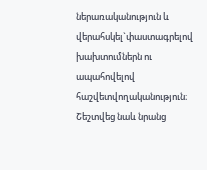ներառականություն և վերահսկել`փաստագրելով խախտումներն ու ապահովելով հաշվետվողականություն։ Շեշտվեց նաև նրանց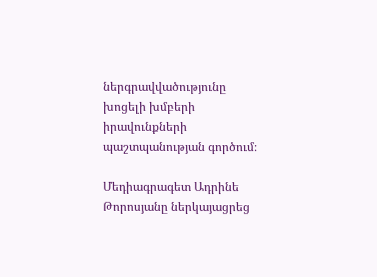ներգրավվածությունը խոցելի խմբերի իրավունքների պաշտպանության գործում։

Մեդիագրագետ Ադրինե Թորոսյանը ներկայացրեց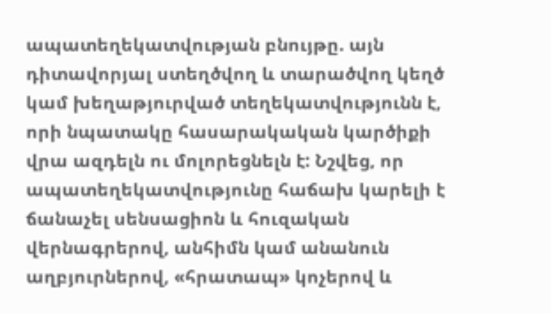ապատեղեկատվության բնույթը. այն դիտավորյալ ստեղծվող և տարածվող կեղծ կամ խեղաթյուրված տեղեկատվությունն է, որի նպատակը հասարակական կարծիքի վրա ազդելն ու մոլորեցնելն է: Նշվեց, որ ապատեղեկատվությունը հաճախ կարելի է ճանաչել սենսացիոն և հուզական վերնագրերով, անհիմն կամ անանուն աղբյուրներով, «հրատապ» կոչերով և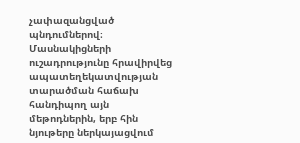չափազանցված պնդումներով։ Մասնակիցների ուշադրությունը հրավիրվեց ապատեղեկատվության տարածման հաճախ հանդիպող այն մեթոդներին, երբ հին նյութերը ներկայացվում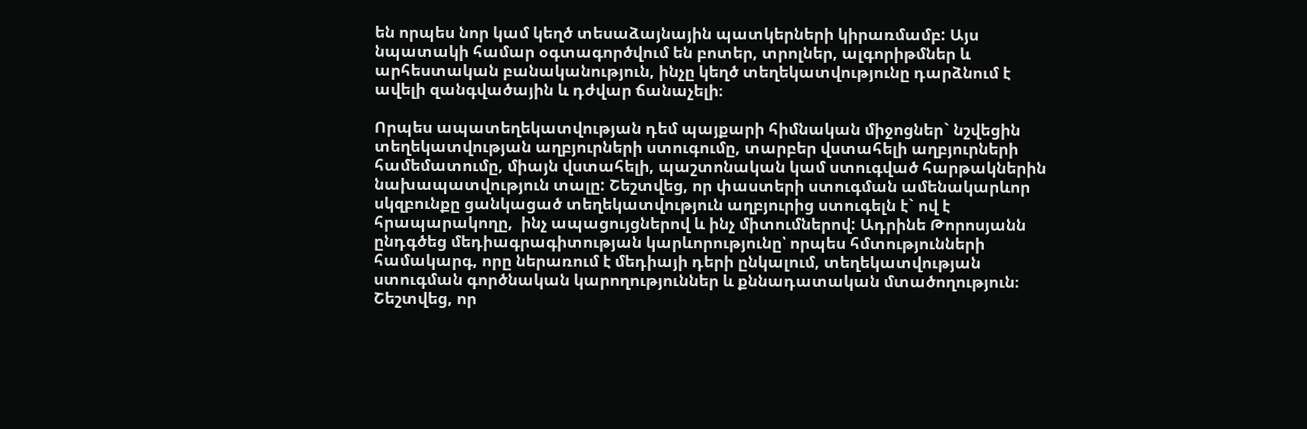են որպես նոր կամ կեղծ տեսաձայնային պատկերների կիրառմամբ: Այս նպատակի համար օգտագործվում են բոտեր, տրոլներ, ալգորիթմներ և արհեստական բանականություն, ինչը կեղծ տեղեկատվությունը դարձնում է ավելի զանգվածային և դժվար ճանաչելի։

Որպես ապատեղեկատվության դեմ պայքարի հիմնական միջոցներ` նշվեցին տեղեկատվության աղբյուրների ստուգումը, տարբեր վստահելի աղբյուրների համեմատումը, միայն վստահելի, պաշտոնական կամ ստուգված հարթակներին նախապատվություն տալը: Շեշտվեց, որ փաստերի ստուգման ամենակարևոր սկզբունքը ցանկացած տեղեկատվություն աղբյուրից ստուգելն է` ով է հրապարակողը,  ինչ ապացույցներով և ինչ միտումներով: Ադրինե Թորոսյանն ընդգծեց մեդիագրագիտության կարևորությունը՝ որպես հմտությունների համակարգ, որը ներառում է մեդիայի դերի ընկալում, տեղեկատվության ստուգման գործնական կարողություններ և քննադատական մտածողություն։ Շեշտվեց, որ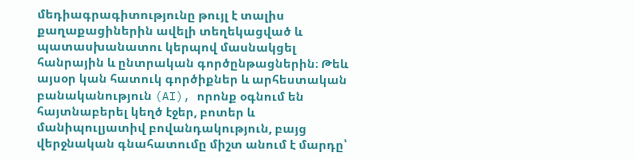մեդիագրագիտությունը թույլ է տալիս քաղաքացիներին ավելի տեղեկացված և պատասխանատու կերպով մասնակցել հանրային և ընտրական գործընթացներին։ Թեև այսօր կան հատուկ գործիքներ և արհեստական բանականություն (AI), որոնք օգնում են հայտնաբերել կեղծ էջեր, բոտեր և մանիպուլյատիվ բովանդակություն, բայց վերջնական գնահատումը միշտ անում է մարդը՝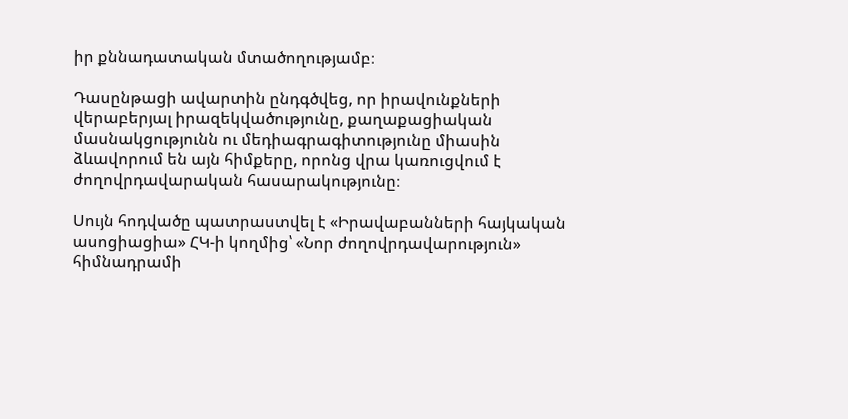իր քննադատական մտածողությամբ։

Դասընթացի ավարտին ընդգծվեց, որ իրավունքների վերաբերյալ իրազեկվածությունը, քաղաքացիական մասնակցությունն ու մեդիագրագիտությունը միասին ձևավորում են այն հիմքերը, որոնց վրա կառուցվում է ժողովրդավարական հասարակությունը։

Սույն հոդվածը պատրաստվել է «Իրավաբանների հայկական ասոցիացիա» ՀԿ-ի կողմից՝ «Նոր ժողովրդավարություն» հիմնադրամի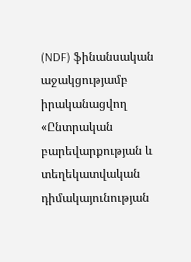(NDF) ֆինանսական աջակցությամբ իրականացվող «Ընտրական բարեվարքության և տեղեկատվական դիմակայունության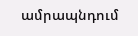ամրապնդում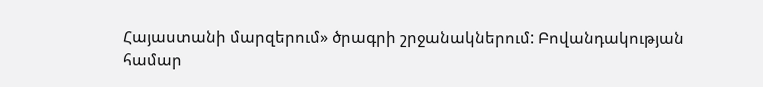Հայաստանի մարզերում» ծրագրի շրջանակներում: Բովանդակության համար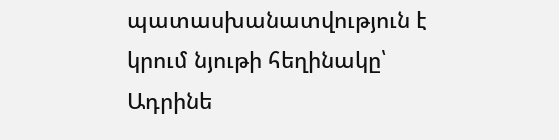պատասխանատվություն է կրում նյութի հեղինակը՝ Ադրինե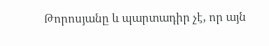Թորոսյանը և պարտադիր չէ, որ այն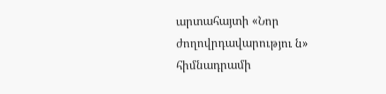արտահայտի «Նոր ժողովրդավարությու ն» հիմնադրամի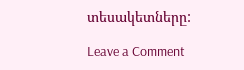տեսակետները:

Leave a Comment